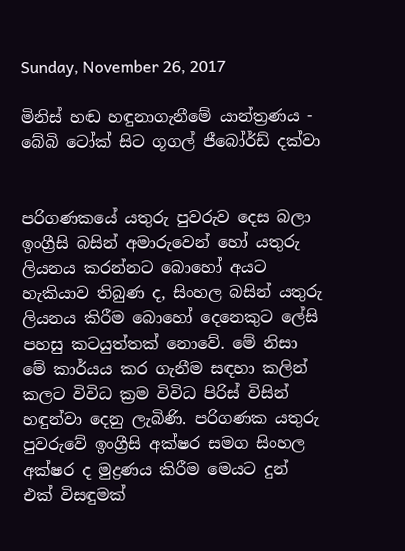Sunday, November 26, 2017

මිනිස් හඬ හඳුනාගැනීමේ යාන්ත්‍රණය - බේබි ටෝක් සිට ගූගල් ජීබෝර්ඩ් දක්වා


පරිගණකයේ යතුරු පුවරුව දෙස බලා ඉංග්‍රීසි බසින් අමාරුවෙන් හෝ යතුරු ලියනය කරන්නට බොහෝ අයට හැකියාව තිබුණ ද, සිංහල බසින් යතුරු ලියනය කිරීම බොහෝ දෙනෙකුට ලේසි පහසු කටයුත්තක් නොවේ. මේ නිසා මේ කාර්යය කර ගැනීම සඳහා කලින් කලට විවිධ ක්‍රම විවිධ පිරිස් විසින් හඳුන්වා දෙනු ලැබිණි. පරිගණක යතුරු පුවරුවේ ඉංග්‍රීසි අක්ෂර සමග සිංහල අක්ෂර ද මුද්‍රණය කිරීම මෙයට දුන් එක් විසඳුමක්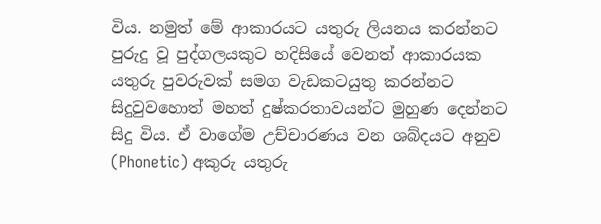විය. නමුත් මේ ආකාරයට යතුරු ලියනය කරන්නට පුරුදු වූ පුද්ගලයකුට හදිසියේ වෙනත් ආකාරයක යතුරු පුවරුවක් සමග වැඩකටයුතු කරන්නට සිදුවුවහොත් මහත් දුෂ්කරතාවයන්ට මුහුණ දෙන්නට සිදු විය. ඒ වාගේම උච්චාරණය වන ශබ්දයට අනුව (Phonetic) අකුරු යතුරු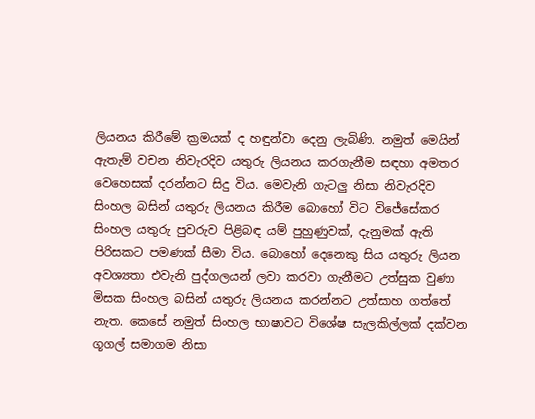ලියනය කිරීමේ ක්‍රමයක් ද හඳුන්වා දෙනු ලැබිණි. නමුත් මෙයින් ඇතැම් වචන නිවැරදිව යතුරු ලියනය කරගැනීම සඳහා අමතර වෙහෙසක් දරන්නට සිදු විය. මෙවැනි ගැටලු නිසා නිවැරදිව සිංහල බසින් යතුරු ලියනය කිරීම බොහෝ විට විජේසේකර සිංහල යතුරු පුවරුව පිළිබඳ යම් පුහුණුවක්, දැනුමක් ඇති පිරිසකට පමණක් සීමා විය. බොහෝ දෙනෙකු සිය යතුරු ලියන අවශ්‍යතා එවැනි පුද්ගලයන් ලවා කරවා ගැනීමට උත්සුක වුණා මිසක සිංහල බසින් යතුරු ලියනය කරන්නට උත්සාහ ගත්තේ නැත. කෙසේ නමුත් සිංහල භාෂාවට විශේෂ සැලකිල්ලක් දක්වන ගූගල් සමාගම නිසා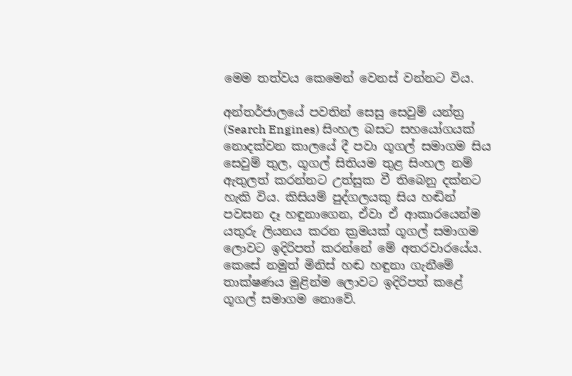මෙම තත්වය කෙමෙන් වෙනස් වන්නට විය.

අන්තර්ජාලයේ පවතින් සෙසු සෙවුම් යන්ත්‍ර (Search Engines) සිංහල බසට සහයෝගයක් නොදක්වන කාලයේ දී පවා ගූගල් සමාගම සිය සෙවුම් තුල, ගූගල් සිතියම තුළ සිංහල නම් ඇතුලත් කරන්නට උත්සුක වී තිබෙනු දක්නට හැකි විය. කිසියම් පුද්ගලයකු සිය හඬින් පවසන දෑ හඳුනාගෙන, ඒවා ඒ ආකාරයෙන්ම යතුරු ලියනය කරන ක්‍රමයක් ගූගල් සමාගම ලොවට ඉදිරිපත් කරන්නේ මේ අතරවාරයේය. කෙසේ නමුත් මිනිස් හඬ හඳුනා ගැනීමේ තාක්ෂණය මුළින්ම ලොවට ඉදිරිපත් කළේ ගූගල් සමාගම නොවේ.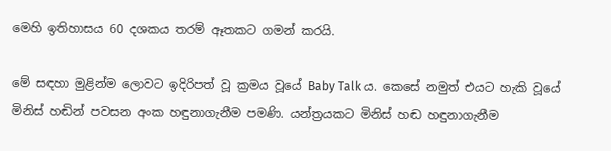මෙහි ඉතිහාසය 60 දශකය තරම් ඈතකට ගමන් කරයි.

මේ සඳහා මුළින්ම ලොවට ඉදිරිපත් වූ ක්‍රමය වූයේ Baby Talk ය. කෙසේ නමුත් එයට හැකි වූයේ මිනිස් හඬින් පවසන අංක හඳුනාගැනීම පමණි. යන්ත්‍රයකට මිනිස් හඬ හඳුනාගැනීම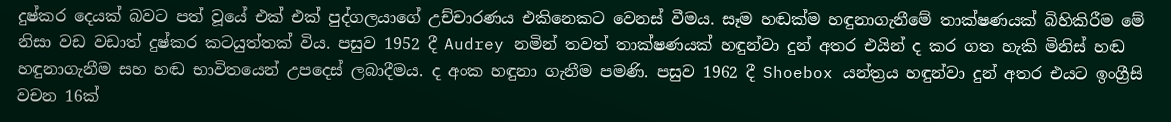දුෂ්කර දෙයක් බවට පත් වූයේ එක් එක් පුද්ගලයාගේ උච්චාරණය එකිනෙකට වෙනස් වීමය. සෑම හඬක්ම හඳුනාගැනීමේ තාක්ෂණයක් බිහිකිරීම මේ නිසා වඩ වඩාත් දුෂ්කර කටයුත්තක් විය. පසුව 1952 දී Audrey නමින් තවත් තාක්ෂණයක් හඳුන්වා දුන් අතර එයින් ද කර ගත හැකි මිනිස් හඬ හඳුනාගැනීම සහ හඬ භාවිතයෙන් උපදෙස් ලබාදීමය. ද අංක හඳුනා ගැනීම පමණි. පසුව 1962 දී Shoebox යන්ත්‍රය හඳුන්වා දුන් අතර එයට ඉංග්‍රීසි වචන 16ක්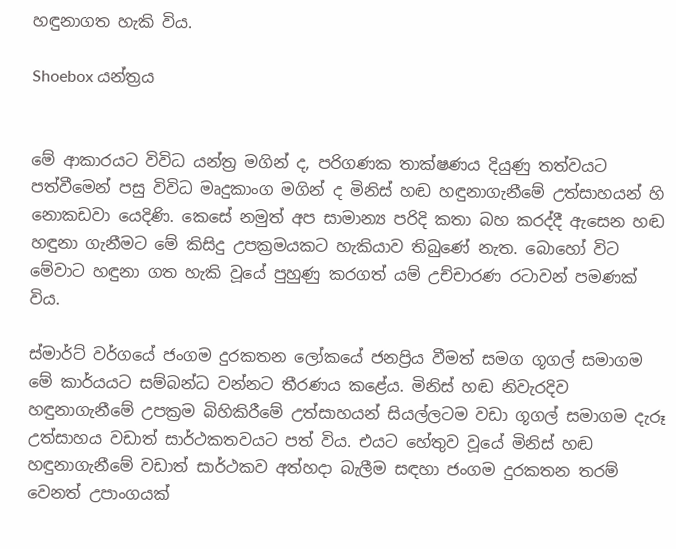හඳුනාගත හැකි විය.

Shoebox යන්ත්‍රය


මේ ආකාරයට විවිධ යන්ත්‍ර මගින් ද, පරිගණක තාක්ෂණය දියුණු තත්වයට පත්වීමෙන් පසු විවිධ මෘදුකාංග මගින් ද මිනිස් හඬ හඳුනාගැනීමේ උත්සාහයන් හි නොකඩවා යෙදිණි. කෙසේ නමුත් අප සාමාන්‍ය පරිදි කතා බහ කරද්දී ඇසෙන හඬ හඳුනා ගැනීමට මේ කිසිදු උපක්‍රමයකට හැකියාව තිබුණේ නැත. බොහෝ විට මේවාට හඳුනා ගත හැකි වූයේ පුහුණු කරගත් යම් උච්චාරණ රටාවන් පමණක් විය.

ස්මාර්ට් වර්ගයේ ජංගම දුරකතන ලෝකයේ ජනප්‍රිය වීමත් සමග ගූගල් සමාගම මේ කාර්යයට සම්බන්ධ වන්නට තීරණය කළේය. මිනිස් හඬ නිවැරදිව හඳුනාගැනීමේ උපක්‍රම බිහිකිරීමේ උත්සාහයන් සියල්ලටම වඩා ගූගල් සමාගම දැරූ උත්සාහය වඩාත් සාර්ථකතවයට පත් විය. එයට හේතුව වූයේ මිනිස් හඬ හඳුනාගැනීමේ වඩාත් සාර්ථකව අත්හදා බැලීම සඳහා ජංගම දුරකතන තරම් වෙනත් උපාංගයක්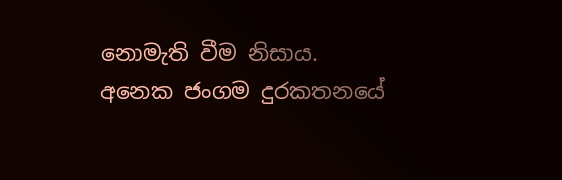නොමැති වීම නිසාය. අනෙක ජංගම දුරකතනයේ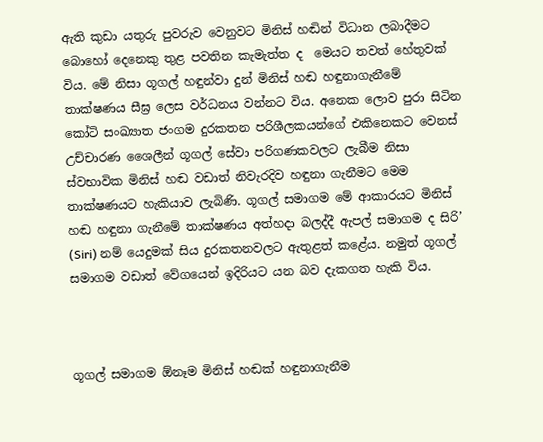ඇති කුඩා යතුරු පුවරුව වෙනුවට මිනිස් හඬින් විධාන ලබාදීමට බොහෝ දෙනෙකු තුළ පවතින කැමැත්ත ද  මෙයට තවත් හේතුවක් විය. මේ නිසා ගූගල් හඳුන්වා දුන් මිනිස් හඬ හඳුනාගැනීමේ තාක්ෂණය සීඝ්‍ර ලෙස වර්ධනය වන්නට විය. අනෙක ලොව පුරා සිටින කෝටි සංඛ්‍යාත ජංගම දුරකතන පරිශීලකයන්ගේ එකිනෙකට වෙනස් උච්චාරණ ශෛලීන් ගූගල් සේවා පරිගණකවලට ලැබීම නිසා ස්වභාවික මිනිස් හඬ වඩාත් නිවැරදිව හඳුනා ගැනීමට මෙම තාක්ෂණයට හැකියාව ලැබිණි. ගූගල් සමාගම මේ ආකාරයට මිනිස් හඬ හඳුනා ගැනීමේ තාක්ෂණය අත්හදා බලද්දී ඇපල් සමාගම ද සිරි’ (Siri) නම් යෙදුමක් සිය දුරකතනවලට ඇතුළත් කළේය. නමුත් ගූගල් සමාගම වඩාත් වේගයෙන් ඉදිරියට යන බව දැකගත හැකි විය.



ගූගල් සමාගම ඕනෑම මිනිස් හඬක් හඳුනාගැනීම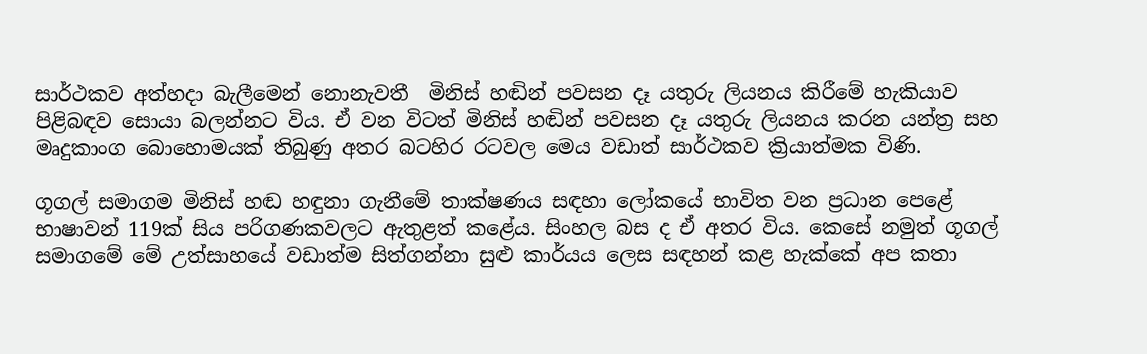සාර්ථකව අත්හදා බැලීමෙන් නොනැවතී  මිනිස් හඬින් පවසන දෑ යතුරු ලියනය කිරීමේ හැකියාව පිළිබඳව සොයා බලන්නට විය. ඒ වන විටත් මිනිස් හඬින් පවසන දෑ යතුරු ලියනය කරන යන්ත්‍ර සහ මෘදුකාංග බොහොමයක් තිබුණු අතර බටහිර රටවල මෙය වඩාත් සාර්ථකව ක්‍රියාත්මක විණි.

ගූගල් සමාගම මිනිස් හඬ හඳුනා ගැනීමේ තාක්ෂණය සඳහා ලෝකයේ භාවිත වන ප්‍රධාන පෙළේ භාෂාවන් 119ක් සිය පරිගණකවලට ඇතුළත් කළේය. සිංහල බස ද ඒ අතර විය. කෙසේ නමුත් ගූගල් සමාගමේ මේ උත්සාහයේ වඩාත්ම සිත්ගන්නා සුළු කාර්යය ලෙස සඳහන් කළ හැක්කේ අප කතා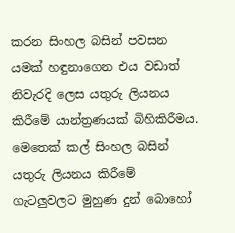කරන සිංහල බසින් පවසන යමක් හඳුනාගෙන එය වඩාත් නිවැරදි ලෙස යතුරු ලියනය කිරීමේ යාන්ත්‍රණයක් බිහිකිරීමය. මෙතෙක් කල් සිංහල බසින් යතුරු ලියනය කිරීමේ ගැටලුවලට මුහුණ දුන් බොහෝ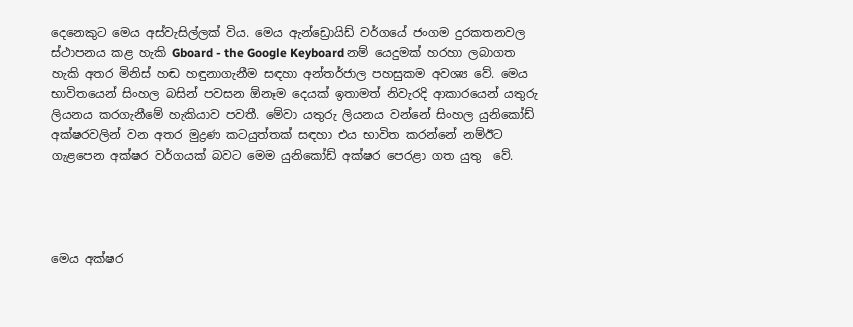දෙනෙකුට මෙය අස්වැසිල්ලක් විය. මෙය ඇන්ඩ්‍රොයිඩ් වර්ගයේ ජංගම දුරකතනවල ස්ථාපනය කළ හැකි Gboard - the Google Keyboard නම් යෙදුමක් හරහා ලබාගත හැකි අතර මිනිස් හඬ හඳුනාගැනීම සඳහා අන්තර්ජාල පහසුකම අවශ්‍ය වේ. මෙය භාවිතයෙන් සිංහල බසින් පවසන ඕනෑම දෙයක් ඉතාමත් නිවැරදි ආකාරයෙන් යතුරු ලියනය කරගැනීමේ හැකියාව පවතී. මේවා යතුරු ලියනය වන්නේ සිංහල යුනිකෝඩ් අක්ෂරවලින් වන අතර මුද්‍රණ කටයුත්තක් සඳහා එය භාවිත කරන්නේ නම්ඊට ගැළපෙන අක්ෂර වර්ගයක් බවට මෙම යුනිකෝඩ් අක්ෂර පෙරළා ගත යුතු  වේ.




මෙය අක්ෂර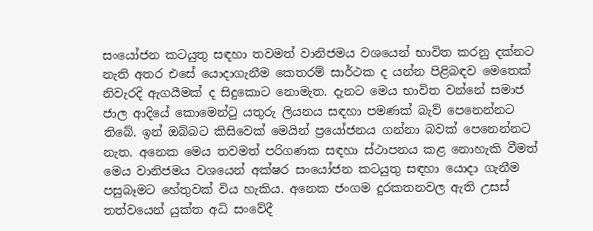සංයෝජන කටයුතු සඳහා තවමත් වානිජමය වශයෙන් භාවිත කරනු දක්නට නැති අතර එසේ යොදාගැනීම කෙතරම් සාර්ථක ද යන්න පිළිබඳව මෙතෙක් නිවැරදි ඇගයීමක් ද සිදුකොට නොමැත. දැනට මෙය භාවිත වන්නේ සමාජ ජාල ආදියේ කොමෙන්ටු යතුරු ලියනය සඳහා පමණක් බැව් පෙනෙන්නට තිබේ. ඉන් ඔබ්බට කිසිවෙක් මෙයින් ප්‍රයෝජනය ගන්නා බවක් පෙනෙන්නට නැත. අනෙක මෙය තවමත් පරිගණක සඳහා ස්ථාපනය කළ නොහැකි වීමත් මෙය වානිජමය වශයෙන් අක්ෂර සංයෝජන කටයුතු සඳහා යොදා ගැනීම පසුබෑමට හේතුවක් විය හැකිය. අනෙක ජංගම දුරකතනවල ඇති උසස් තත්වයෙන් යුක්ත අධි සංවේදී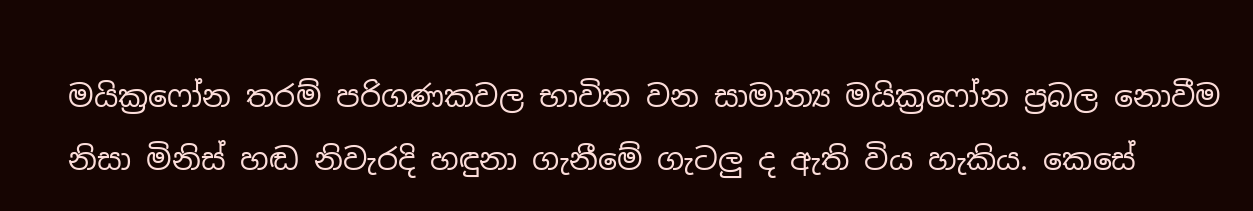මයික්‍රෆෝන තරම් පරිගණකවල භාවිත වන සාමාන්‍ය මයික්‍රෆෝන ප්‍රබල නොවීම නිසා මිනිස් හඬ නිවැරදි හඳුනා ගැනීමේ ගැටලු ද ඇති විය හැකිය. කෙසේ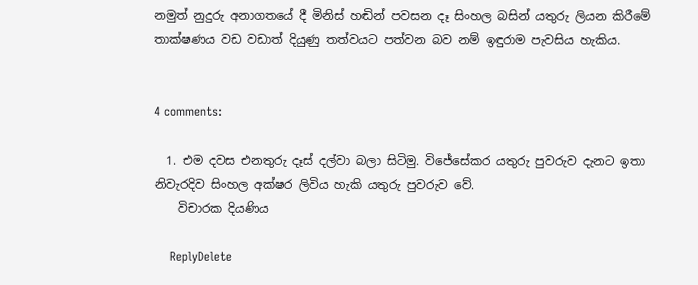නමුත් නුදුරු අනාගතයේ දී මිනිස් හඬින් පවසන දෑ සිංහල බසින් යතුරු ලියන කිරීමේ තාක්ෂණය වඩ වඩාත් දියුණු තත්වයට පත්වන බව නම් ඉඳුරාම පැවසිය හැකිය.


4 comments:

  1. එම දවස එනතුරු දෑස් දල්වා බලා සිටිමු. විජේසේකර යතුරු පුවරුව දැනට ඉතා නිවැරදිව සිංහල අක්ෂර ලිවිය හැකි යතුරු පුවරුව වේ.
    විචාරක දියණිය

    ReplyDelete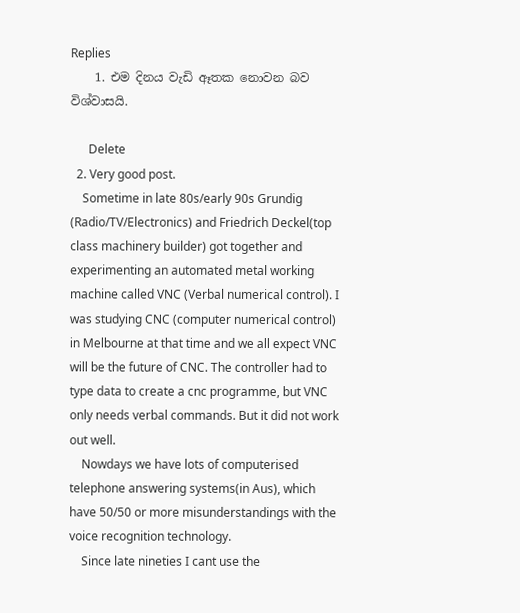Replies
    1. එම දිනය වැඩි ඈතක නොවන බව විශ්වාසයි.

      Delete
  2. Very good post.
    Sometime in late 80s/early 90s Grundig (Radio/TV/Electronics) and Friedrich Deckel(top class machinery builder) got together and experimenting an automated metal working machine called VNC (Verbal numerical control). I was studying CNC (computer numerical control) in Melbourne at that time and we all expect VNC will be the future of CNC. The controller had to type data to create a cnc programme, but VNC only needs verbal commands. But it did not work out well.
    Nowdays we have lots of computerised telephone answering systems(in Aus), which have 50/50 or more misunderstandings with the voice recognition technology.
    Since late nineties I cant use the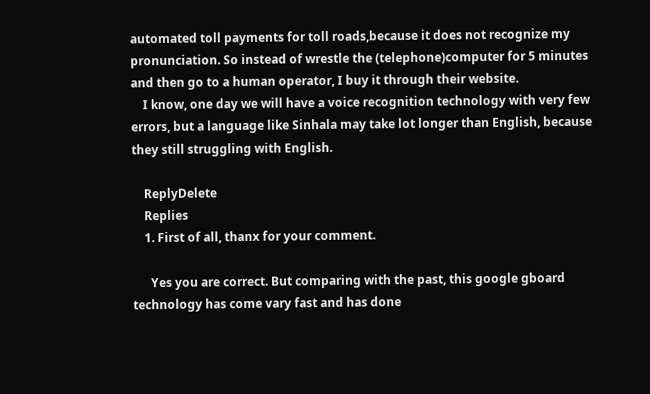automated toll payments for toll roads,because it does not recognize my pronunciation. So instead of wrestle the (telephone)computer for 5 minutes and then go to a human operator, I buy it through their website.
    I know, one day we will have a voice recognition technology with very few errors, but a language like Sinhala may take lot longer than English, because they still struggling with English.

    ReplyDelete
    Replies
    1. First of all, thanx for your comment.

      Yes you are correct. But comparing with the past, this google gboard technology has come vary fast and has done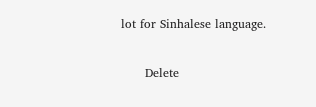lot for Sinhalese language.

      Delete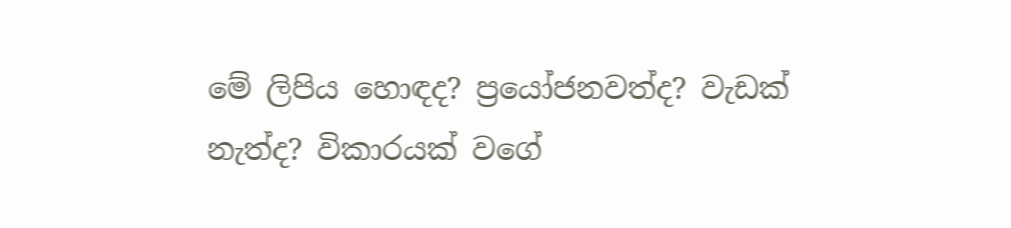මේ ලිපිය හොඳද? ප්‍රයෝජනවත්ද? වැඩක් නැත්ද? විකාරයක් වගේ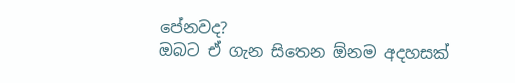පේනවද?
ඔබට ඒ ගැන සිතෙන ඕනම අදහසක්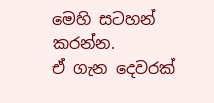මෙහි සටහන් කරන්න.
ඒ ගැන දෙවරක්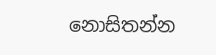නොසිතන්න